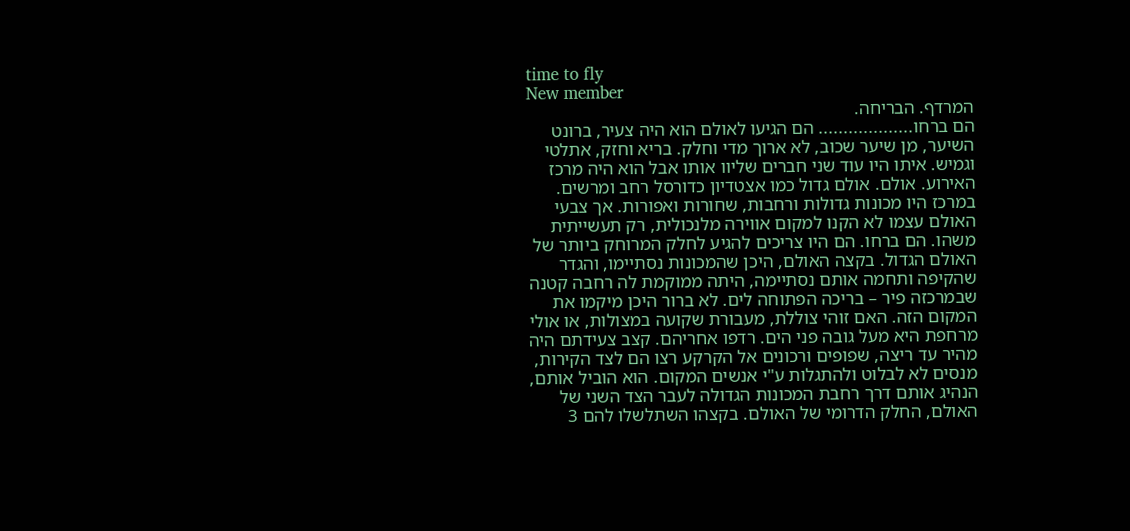time to fly
New member
המרדף. הבריחה.
הם ברחו................... הם הגיעו לאולם הוא היה צעיר, ברונט השיער, מן שיער שכוב, לא ארוך מדי וחלק. בריא וחזק, אתלטי וגמיש. איתו היו עוד שני חברים שליוו אותו אבל הוא היה מרכז האירוע. אולם. אולם גדול כמו אצטדיון כדורסל רחב ומרשים. במרכז היו מכונות גדולות ורחבות, שחורות ואפורות. אך צבעי האולם עצמו לא הקנו למקום אווירה מלנכולית, רק תעשייתית משהו. הם ברחו. הם היו צריכים להגיע לחלק המרוחק ביותר של האולם הגדול. בקצה האולם, היכן שהמכונות נסתיימו, והגדר שהקיפה ותחמה אותם נסתיימה, היתה ממוקמת לה רחבה קטנה שבמרכזה פיר – בריכה הפתוחה לים. לא ברור היכן מיקמו את המקום הזה. האם זוהי צוללת, מעבורת שקועה במצולות, או אולי מרחפת היא מעל גובה פני הים. רדפו אחריהם. קצב צעידתם היה מהיר עד ריצה, שפופים ורכונים אל הקרקע רצו הם לצד הקירות, מנסים לא לבלוט ולהתגלות ע"י אנשים המקום. הוא הוביל אותם, הנהיג אותם דרך רחבת המכונות הגדולה לעבר הצד השני של האולם, החלק הדרומי של האולם. בקצהו השתלשלו להם 3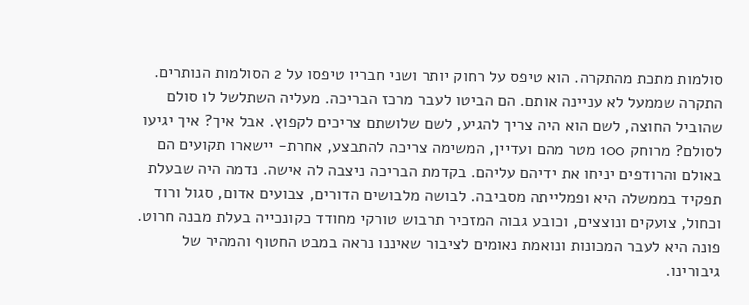סולמות מתכת מהתקרה. הוא טיפס על רחוק יותר ושני חבריו טיפסו על 2 הסולמות הנותרים. התקרה שממעל לא עניינה אותם. הם הביטו לעבר מרכז הבריכה. מעליה השתלשל לו סולם שהוביל החוצה, לשם הוא היה צריך להגיע, לשם שלושתם צריכים לקפוץ. אבל איך? איך יגיעו לסולם? מרוחק 100 מטר מהם ועדיין, המשימה צריכה להתבצע, אחרת- יישארו תקועים הם באולם והרודפים יניחו את ידיהם עליהם. בקדמת הבריכה ניצבה לה אישה. נדמה היה שבעלת תפקיד בממשלה היא ופמלייתה מסביבה. לבושה מלבושים הדורים, צבועים אדום, סגול ורוד וכחול, צועקים ונוצצים, וכובע גבוה המזכיר תרבוש טורקי מחודד כקונכייה בעלת מבנה חרוט. פונה היא לעבר המכונות ונואמת נאומים לציבור שאיננו נראה במבט החטוף והמהיר של גיבורינו.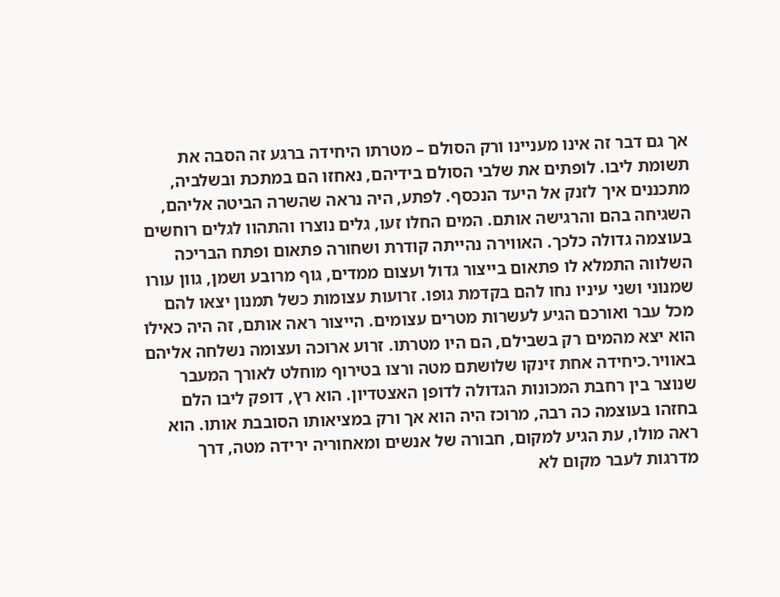אך גם דבר זה אינו מעניינו ורק הסולם – מטרתו היחידה ברגע זה הסבה את תשומת ליבו. לופתים את שלבי הסולם בידיהם, נאחזו הם במתכת ובשלביה, מתכננים איך לזנק אל היעד הנכסף. לפתע, היה נראה שהשרה הביטה אליהם, השגיחה בהם והרגישה אותם. המים החלו זעו, גלים נוצרו והתהוו לגלים רוחשים בעוצמה גדולה כלכך. האווירה נהייתה קודרת ושחורה פתאום ופתח הבריכה השלווה התמלא לו פתאום בייצור גדול ועצום ממדים, גוף מרובע ושמן, גוון עורו שמנוני ושני עיניו נחו להם בקדמת גופו. זרועות עצומות כשל תמנון יצאו להם מכל עבר ואורכם הגיע לעשרות מטרים עצומים. הייצור ראה אותם, זה היה כאילו הוא יצא מהמים רק בשבילם, הם היו מטרתו. זרוע ארוכה ועצומה נשלחה אליהם באוויר.כיחידה אחת זינקו שלושתם מטה ורצו בטירוף מוחלט לאורך המעבר שנוצר בין רחבת המכונות הגדולה לדופן האצטדיון. הוא רץ, דופק ליבו הלם בחזהו בעוצמה כה רבה, מרוכז היה הוא אך ורק במציאותו הסובבת אותו. הוא ראה מולו, עת הגיע למקום, חבורה של אנשים ומאחוריה ירידה מטה, דרך מדרגות לעבר מקום לא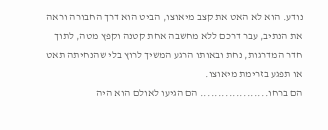נודע. הוא לא האט את קצב מיאוצו, הביט הוא דרך החבורה וראה את הנתיב, עבר דרכם ללא מחשבה אחת קטנה וקפץ מטה, לתוך חדר המדרגות, נחת ובאותו הרגע המשיך לרוץ בלי שהנחיתה תאט או תפגע בזרימת מיאוצו.
הם ברחו................... הם הגיעו לאולם הוא היה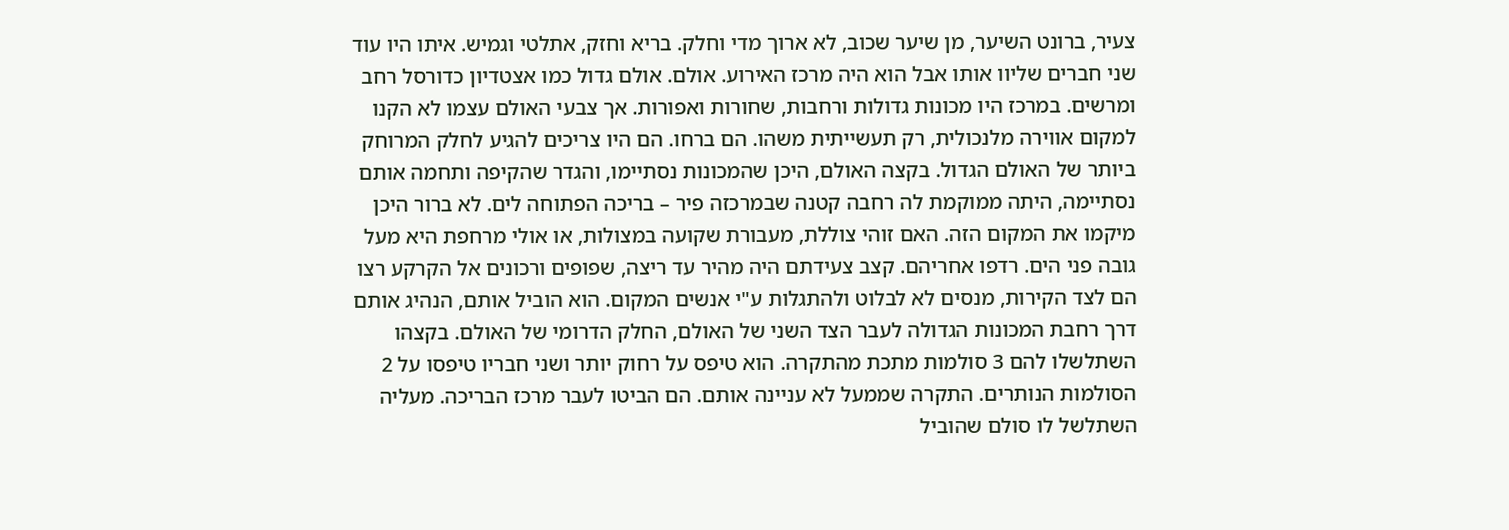צעיר, ברונט השיער, מן שיער שכוב, לא ארוך מדי וחלק. בריא וחזק, אתלטי וגמיש. איתו היו עוד שני חברים שליוו אותו אבל הוא היה מרכז האירוע. אולם. אולם גדול כמו אצטדיון כדורסל רחב ומרשים. במרכז היו מכונות גדולות ורחבות, שחורות ואפורות. אך צבעי האולם עצמו לא הקנו למקום אווירה מלנכולית, רק תעשייתית משהו. הם ברחו. הם היו צריכים להגיע לחלק המרוחק ביותר של האולם הגדול. בקצה האולם, היכן שהמכונות נסתיימו, והגדר שהקיפה ותחמה אותם נסתיימה, היתה ממוקמת לה רחבה קטנה שבמרכזה פיר – בריכה הפתוחה לים. לא ברור היכן מיקמו את המקום הזה. האם זוהי צוללת, מעבורת שקועה במצולות, או אולי מרחפת היא מעל גובה פני הים. רדפו אחריהם. קצב צעידתם היה מהיר עד ריצה, שפופים ורכונים אל הקרקע רצו הם לצד הקירות, מנסים לא לבלוט ולהתגלות ע"י אנשים המקום. הוא הוביל אותם, הנהיג אותם דרך רחבת המכונות הגדולה לעבר הצד השני של האולם, החלק הדרומי של האולם. בקצהו השתלשלו להם 3 סולמות מתכת מהתקרה. הוא טיפס על רחוק יותר ושני חבריו טיפסו על 2 הסולמות הנותרים. התקרה שממעל לא עניינה אותם. הם הביטו לעבר מרכז הבריכה. מעליה השתלשל לו סולם שהוביל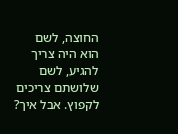החוצה, לשם הוא היה צריך להגיע, לשם שלושתם צריכים לקפוץ. אבל איך?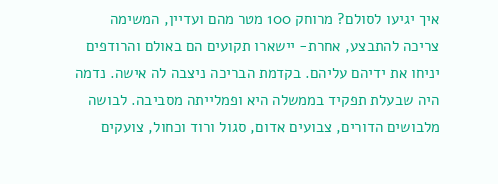איך יגיעו לסולם? מרוחק 100 מטר מהם ועדיין, המשימה צריכה להתבצע, אחרת- יישארו תקועים הם באולם והרודפים יניחו את ידיהם עליהם. בקדמת הבריכה ניצבה לה אישה. נדמה היה שבעלת תפקיד בממשלה היא ופמלייתה מסביבה. לבושה מלבושים הדורים, צבועים אדום, סגול ורוד וכחול, צועקים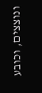ונוצצים, וכובע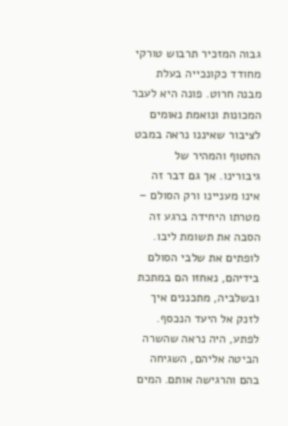גבוה המזכיר תרבוש טורקי מחודד כקונכייה בעלת מבנה חרוט. פונה היא לעבר המכונות ונואמת נאומים לציבור שאיננו נראה במבט החטוף והמהיר של גיבורינו. אך גם דבר זה אינו מעניינו ורק הסולם – מטרתו היחידה ברגע זה הסבה את תשומת ליבו. לופתים את שלבי הסולם בידיהם, נאחזו הם במתכת ובשלביה, מתכננים איך לזנק אל היעד הנכסף. לפתע, היה נראה שהשרה הביטה אליהם, השגיחה בהם והרגישה אותם. המים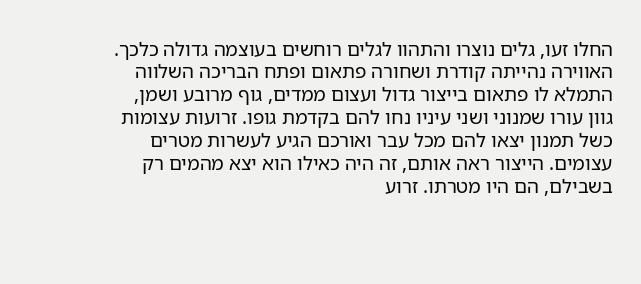החלו זעו, גלים נוצרו והתהוו לגלים רוחשים בעוצמה גדולה כלכך. האווירה נהייתה קודרת ושחורה פתאום ופתח הבריכה השלווה התמלא לו פתאום בייצור גדול ועצום ממדים, גוף מרובע ושמן, גוון עורו שמנוני ושני עיניו נחו להם בקדמת גופו. זרועות עצומות כשל תמנון יצאו להם מכל עבר ואורכם הגיע לעשרות מטרים עצומים. הייצור ראה אותם, זה היה כאילו הוא יצא מהמים רק בשבילם, הם היו מטרתו. זרוע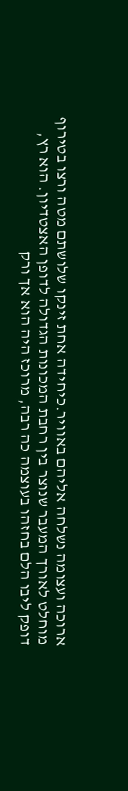ארוכה ועצומה נשלחה אליהם באוויר.כיחידה אחת זינקו שלושתם מטה ורצו בטירוף מוחלט לאורך המעבר שנוצר בין רחבת המכונות הגדולה לדופן האצטדיון. הוא רץ, דופק ליבו הלם בחזהו בעוצמה כה רבה, מרוכז היה הוא אך ורק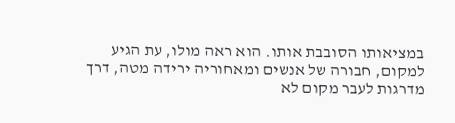במציאותו הסובבת אותו. הוא ראה מולו, עת הגיע למקום, חבורה של אנשים ומאחוריה ירידה מטה, דרך מדרגות לעבר מקום לא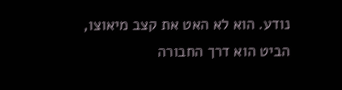נודע. הוא לא האט את קצב מיאוצו, הביט הוא דרך החבורה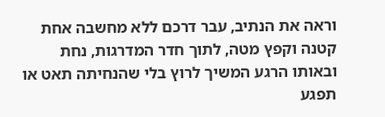וראה את הנתיב, עבר דרכם ללא מחשבה אחת קטנה וקפץ מטה, לתוך חדר המדרגות, נחת ובאותו הרגע המשיך לרוץ בלי שהנחיתה תאט או תפגע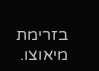בזרימת מיאוצו.